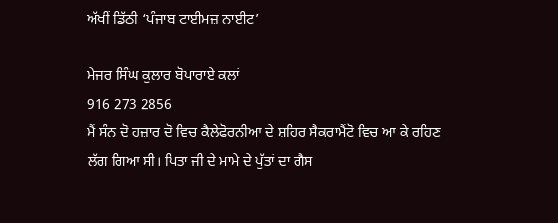ਅੱਖੀਂ ਡਿੱਠੀ ‘ਪੰਜਾਬ ਟਾਈਮਜ਼ ਨਾਈਟ’

ਮੇਜਰ ਸਿੰਘ ਕੁਲਾਰ ਬੋਪਾਰਾਏ ਕਲਾਂ
916 273 2856
ਮੈਂ ਸੰਨ ਦੋ ਹਜ਼ਾਰ ਦੋ ਵਿਚ ਕੈਲੇਫੋਰਨੀਆ ਦੇ ਸ਼ਹਿਰ ਸੈਕਰਾਮੈਂਟੋ ਵਿਚ ਆ ਕੇ ਰਹਿਣ ਲੱਗ ਗਿਆ ਸੀ। ਪਿਤਾ ਜੀ ਦੇ ਮਾਮੇ ਦੇ ਪੁੱਤਾਂ ਦਾ ਗੈਸ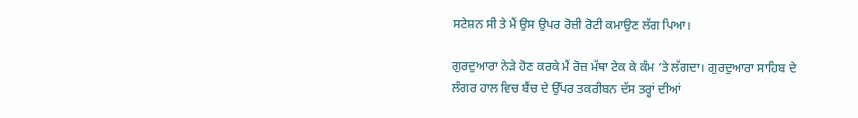ਸਟੇਸ਼ਨ ਸੀ ਤੇ ਮੈਂ ਉਸ ਉਪਰ ਰੋਜ਼ੀ ਰੋਟੀ ਕਮਾਉਣ ਲੱਗ ਪਿਆ।

ਗੁਰਦੁਆਰਾ ਨੇੜੇ ਹੋਣ ਕਰਕੇ ਮੈਂ ਰੋਜ਼ ਮੱਥਾ ਟੇਕ ਕੇ ਕੰਮ ‘ਤੇ ਲੱਗਦਾ। ਗੁਰਦੁਆਰਾ ਸਾਹਿਬ ਦੇ ਲੰਗਰ ਹਾਲ ਵਿਚ ਬੈਂਚ ਦੇ ਉੱਪਰ ਤਕਰੀਬਨ ਦੱਸ ਤਰ੍ਹਾਂ ਦੀਆਂ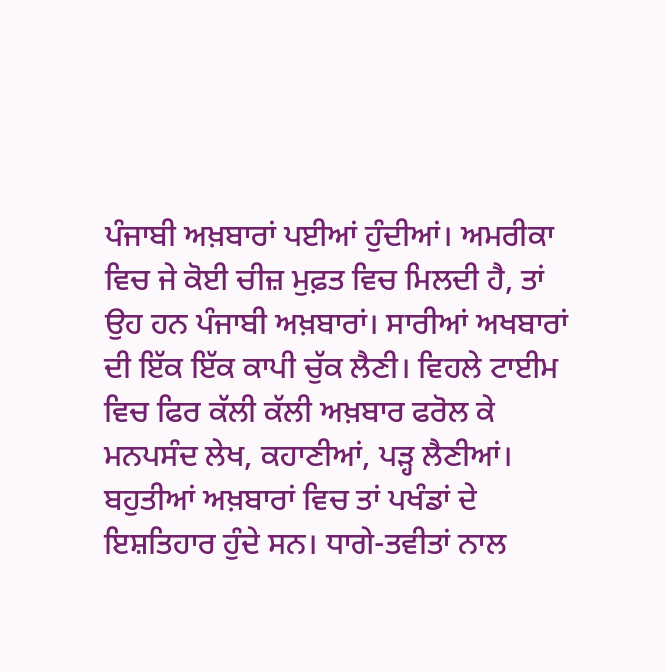ਪੰਜਾਬੀ ਅਖ਼ਬਾਰਾਂ ਪਈਆਂ ਹੁੰਦੀਆਂ। ਅਮਰੀਕਾ ਵਿਚ ਜੇ ਕੋਈ ਚੀਜ਼ ਮੁਫ਼ਤ ਵਿਚ ਮਿਲਦੀ ਹੈ, ਤਾਂ ਉਹ ਹਨ ਪੰਜਾਬੀ ਅਖ਼ਬਾਰਾਂ। ਸਾਰੀਆਂ ਅਖਬਾਰਾਂ ਦੀ ਇੱਕ ਇੱਕ ਕਾਪੀ ਚੁੱਕ ਲੈਣੀ। ਵਿਹਲੇ ਟਾਈਮ ਵਿਚ ਫਿਰ ਕੱਲੀ ਕੱਲੀ ਅਖ਼ਬਾਰ ਫਰੋਲ ਕੇ ਮਨਪਸੰਦ ਲੇਖ, ਕਹਾਣੀਆਂ, ਪੜ੍ਹ ਲੈਣੀਆਂ। ਬਹੁਤੀਆਂ ਅਖ਼ਬਾਰਾਂ ਵਿਚ ਤਾਂ ਪਖੰਡਾਂ ਦੇ ਇਸ਼ਤਿਹਾਰ ਹੁੰਦੇ ਸਨ। ਧਾਗੇ-ਤਵੀਤਾਂ ਨਾਲ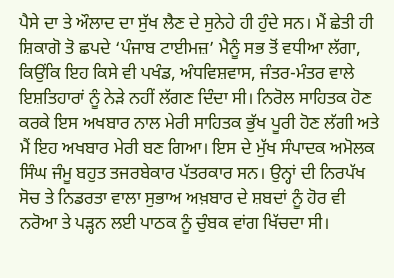ਪੈਸੇ ਦਾ ਤੇ ਔਲਾਦ ਦਾ ਸੁੱਖ ਲੈਣ ਦੇ ਸੁਨੇਹੇ ਹੀ ਹੁੰਦੇ ਸਨ। ਮੈਂ ਛੇਤੀ ਹੀ ਸ਼ਿਕਾਗੋ ਤੋ ਛਪਦੇ ‘ਪੰਜਾਬ ਟਾਈਮਜ਼’ ਮੈਨੂੰ ਸਭ ਤੋਂ ਵਧੀਆ ਲੱਗਾ, ਕਿਉਂਕਿ ਇਹ ਕਿਸੇ ਵੀ ਪਖੰਡ, ਅੰਧਵਿਸ਼ਵਾਸ, ਜੰਤਰ-ਮੰਤਰ ਵਾਲੇ ਇਸ਼ਤਿਹਾਰਾਂ ਨੂੰ ਨੇੜੇ ਨਹੀਂ ਲੱਗਣ ਦਿੰਦਾ ਸੀ। ਨਿਰੋਲ ਸਾਹਿਤਕ ਹੋਣ ਕਰਕੇ ਇਸ ਅਖਬਾਰ ਨਾਲ ਮੇਰੀ ਸਾਹਿਤਕ ਭੁੱਖ ਪੂਰੀ ਹੋਣ ਲੱਗੀ ਅਤੇ ਮੈਂ ਇਹ ਅਖਬਾਰ ਮੇਰੀ ਬਣ ਗਿਆ। ਇਸ ਦੇ ਮੁੱਖ ਸੰਪਾਦਕ ਅਮੋਲਕ ਸਿੰਘ ਜੰਮੂ ਬਹੁਤ ਤਜਰਬੇਕਾਰ ਪੱਤਰਕਾਰ ਸਨ। ਉਨ੍ਹਾਂ ਦੀ ਨਿਰਪੱਖ ਸੋਚ ਤੇ ਨਿਡਰਤਾ ਵਾਲਾ ਸੁਭਾਅ ਅਖ਼ਬਾਰ ਦੇ ਸ਼ਬਦਾਂ ਨੂੰ ਹੋਰ ਵੀ ਨਰੋਆ ਤੇ ਪੜ੍ਹਨ ਲਈ ਪਾਠਕ ਨੂੰ ਚੁੰਬਕ ਵਾਂਗ ਖਿੱਚਦਾ ਸੀ।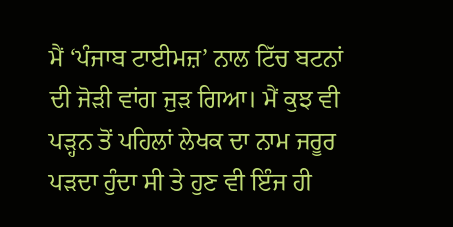ਮੈਂ ‘ਪੰਜਾਬ ਟਾਈਮਜ਼’ ਨਾਲ ਟਿੱਚ ਬਟਨਾਂ ਦੀ ਜੋੜੀ ਵਾਂਗ ਜੁੜ ਗਿਆ। ਮੈਂ ਕੁਝ ਵੀ ਪੜ੍ਹਨ ਤੋਂ ਪਹਿਲਾਂ ਲੇਖਕ ਦਾ ਨਾਮ ਜਰੂਰ ਪੜਦਾ ਹੁੰਦਾ ਸੀ ਤੇ ਹੁਣ ਵੀ ਇੰਜ ਹੀ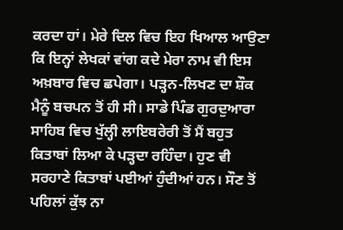ਕਰਦਾ ਹਾਂ। ਮੇਰੇ ਦਿਲ ਵਿਚ ਇਹ ਖਿਆਲ ਆਉਣਾ ਕਿ ਇਨ੍ਹਾਂ ਲੇਖਕਾਂ ਵਾਂਗ ਕਦੇ ਮੇਰਾ ਨਾਮ ਵੀ ਇਸ ਅਖ਼ਬਾਰ ਵਿਚ ਛਪੇਗਾ। ਪੜ੍ਹਨ-ਲਿਖਣ ਦਾ ਸ਼ੌਕ ਮੈਨੂੰ ਬਚਪਨ ਤੋਂ ਹੀ ਸੀ। ਸਾਡੇ ਪਿੰਡ ਗੁਰਦੁਆਰਾ ਸਾਹਿਬ ਵਿਚ ਖੁੱਲ੍ਹੀ ਲਾਇਬਰੇਰੀ ਤੋਂ ਮੈਂ ਬਹੁਤ ਕਿਤਾਬਾਂ ਲਿਆ ਕੇ ਪੜ੍ਹਦਾ ਰਹਿੰਦਾ। ਹੁਣ ਵੀ ਸਰਹਾਣੇ ਕਿਤਾਬਾਂ ਪਈਆਂ ਹੁੰਦੀਆਂ ਹਨ। ਸੌਣ ਤੋਂ ਪਹਿਲਾਂ ਕੁੱਝ ਨਾ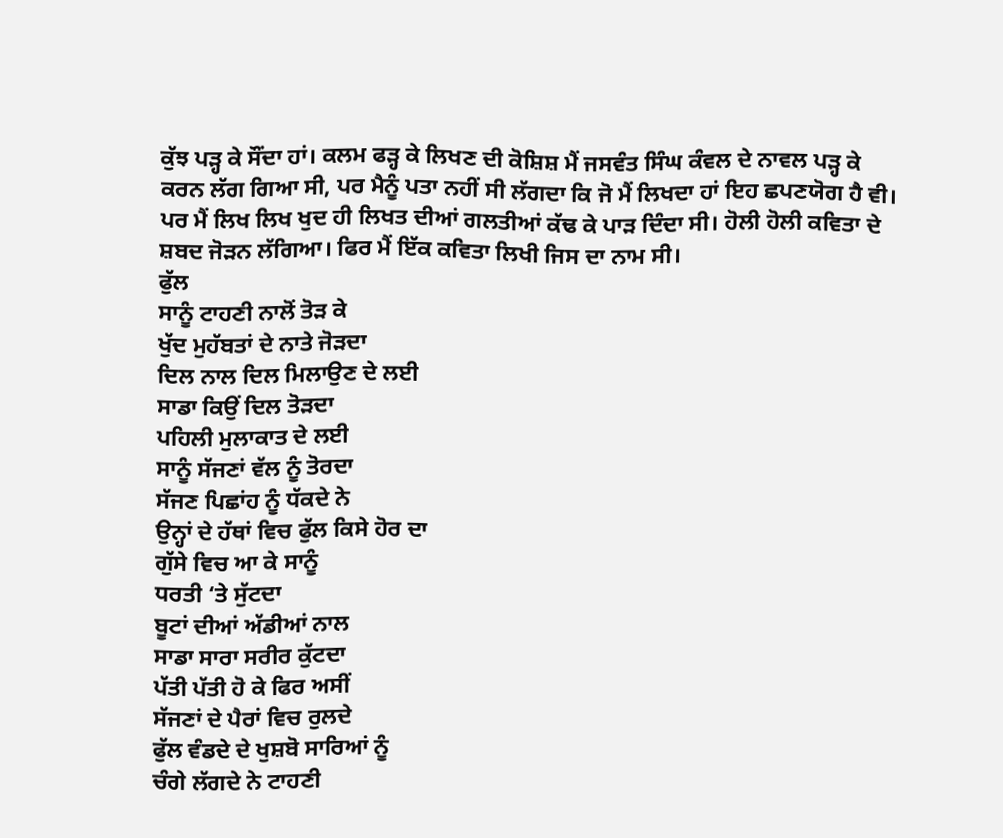ਕੁੱਝ ਪੜ੍ਹ ਕੇ ਸੌਂਦਾ ਹਾਂ। ਕਲਮ ਫੜ੍ਹ ਕੇ ਲਿਖਣ ਦੀ ਕੋਸ਼ਿਸ਼ ਮੈਂ ਜਸਵੰਤ ਸਿੰਘ ਕੰਵਲ ਦੇ ਨਾਵਲ ਪੜ੍ਹ ਕੇ ਕਰਨ ਲੱਗ ਗਿਆ ਸੀ, ਪਰ ਮੈਨੂੰ ਪਤਾ ਨਹੀਂ ਸੀ ਲੱਗਦਾ ਕਿ ਜੋ ਮੈਂ ਲਿਖਦਾ ਹਾਂ ਇਹ ਛਪਣਯੋਗ ਹੈ ਵੀ। ਪਰ ਮੈਂ ਲਿਖ ਲਿਖ ਖੁਦ ਹੀ ਲਿਖਤ ਦੀਆਂ ਗਲਤੀਆਂ ਕੱਢ ਕੇ ਪਾੜ ਦਿੰਦਾ ਸੀ। ਹੋਲੀ ਹੋਲੀ ਕਵਿਤਾ ਦੇ ਸ਼ਬਦ ਜੋੜਨ ਲੱਗਿਆ। ਫਿਰ ਮੈਂ ਇੱਕ ਕਵਿਤਾ ਲਿਖੀ ਜਿਸ ਦਾ ਨਾਮ ਸੀ।
ਫੁੱਲ
ਸਾਨੂੰ ਟਾਹਣੀ ਨਾਲੋਂ ਤੋੜ ਕੇ
ਖੁੱਦ ਮੁਹੱਬਤਾਂ ਦੇ ਨਾਤੇ ਜੋੜਦਾ
ਦਿਲ ਨਾਲ ਦਿਲ ਮਿਲਾਉਣ ਦੇ ਲਈ
ਸਾਡਾ ਕਿਉਂ ਦਿਲ ਤੋੜਦਾ
ਪਹਿਲੀ ਮੁਲਾਕਾਤ ਦੇ ਲਈ
ਸਾਨੂੰ ਸੱਜਣਾਂ ਵੱਲ ਨੂੰ ਤੋਰਦਾ
ਸੱਜਣ ਪਿਛਾਂਹ ਨੂੰ ਧੱਕਦੇ ਨੇ
ਉਨ੍ਹਾਂ ਦੇ ਹੱਥਾਂ ਵਿਚ ਫੁੱਲ ਕਿਸੇ ਹੋਰ ਦਾ
ਗੁੱਸੇ ਵਿਚ ਆ ਕੇ ਸਾਨੂੰ
ਧਰਤੀ ‘ਤੇ ਸੁੱਟਦਾ
ਬੂਟਾਂ ਦੀਆਂ ਅੱਡੀਆਂ ਨਾਲ
ਸਾਡਾ ਸਾਰਾ ਸਰੀਰ ਕੁੱਟਦਾ
ਪੱਤੀ ਪੱਤੀ ਹੋ ਕੇ ਫਿਰ ਅਸੀਂ
ਸੱਜਣਾਂ ਦੇ ਪੈਰਾਂ ਵਿਚ ਰੁਲਦੇ
ਫੁੱਲ ਵੰਡਦੇ ਦੇ ਖੁਸ਼ਬੋ ਸਾਰਿਆਂ ਨੂੰ
ਚੰਗੇ ਲੱਗਦੇ ਨੇ ਟਾਹਣੀ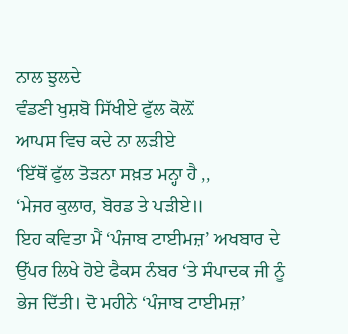ਨਾਲ ਝੁਲਦੇ
ਵੰਡਣੀ ਖੁਸ਼ਬੋ ਸਿੱਖੀਏ ਫੁੱਲ ਕੋਲ਼ੋਂ
ਆਪਸ ਵਿਚ ਕਦੇ ਨਾ ਲੜੀਏ
‘ਇੱਥੋਂ ਫੁੱਲ ਤੋੜਨਾ ਸਖ਼ਤ ਮਨ੍ਹਾ ਹੈ ,,
‘ਮੇਜਰ ਕੁਲਾਰ, ਬੋਰਡ ਤੇ ਪੜੀਏ॥
ਇਹ ਕਵਿਤਾ ਮੈਂ ‘ਪੰਜਾਬ ਟਾਈਮਜ਼’ ਅਖਬਾਰ ਦੇ ਉੱਪਰ ਲਿਖੇ ਹੋਏ ਫੈਕਸ ਨੰਬਰ ‘ਤੇ ਸੰਪਾਦਕ ਜੀ ਨੂੰ ਭੇਜ ਦਿੱਤੀ। ਦੋ ਮਹੀਨੇ ‘ਪੰਜਾਬ ਟਾਈਮਜ਼’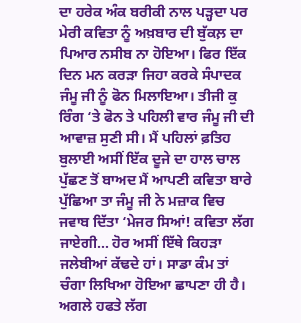ਦਾ ਹਰੇਕ ਅੰਕ ਬਰੀਕੀ ਨਾਲ ਪੜ੍ਹਦਾ ਪਰ ਮੇਰੀ ਕਵਿਤਾ ਨੂੰ ਅਖ਼ਬਾਰ ਦੀ ਬੁੱਕਲ਼ ਦਾ ਪਿਆਰ ਨਸੀਬ ਨਾ ਹੋਇਆ। ਫਿਰ ਇੱਕ ਦਿਨ ਮਨ ਕਰੜਾ ਜਿਹਾ ਕਰਕੇ ਸੰਪਾਦਕ ਜੰਮੂ ਜੀ ਨੂੰ ਫੋਨ ਮਿਲਾਇਆ। ਤੀਜੀ ਕੁ ਰਿੰਗ ‘ਤੇ ਫੋਨ ਤੇ ਪਹਿਲੀ ਵਾਰ ਜੰਮੂ ਜੀ ਦੀ ਆਵਾਜ਼ ਸੁਣੀ ਸੀ। ਮੈਂ ਪਹਿਲਾਂ ਫ਼ਤਿਹ ਬੁਲਾਈ ਅਸੀਂ ਇੱਕ ਦੂਜੇ ਦਾ ਹਾਲ ਚਾਲ ਪੁੱਛਣ ਤੋਂ ਬਾਅਦ ਮੈਂ ਆਪਣੀ ਕਵਿਤਾ ਬਾਰੇ ਪੁੱਛਿਆ ਤਾ ਜੰਮੂ ਜੀ ਨੇ ਮਜ਼ਾਕ ਵਿਚ ਜਵਾਬ ਦਿੱਤਾ ‘ਮੇਜਰ ਸਿਆਂ! ਕਵਿਤਾ ਲੱਗ ਜਾਏਗੀ… ਹੋਰ ਅਸੀਂ ਇੱਥੇ ਕਿਹੜਾ ਜਲੇਬੀਆਂ ਕੱਢਦੇ ਹਾਂ। ਸਾਡਾ ਕੰਮ ਤਾਂ ਚੰਗਾ ਲਿਖਿਆ ਹੋਇਆ ਛਾਪਣਾ ਹੀ ਹੈ। ਅਗਲੇ ਹਫਤੇ ਲੱਗ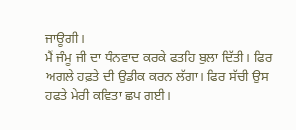ਜਾਊਗੀ।
ਮੈਂ ਜੰਮੂ ਜੀ ਦਾ ਧੰਨਵਾਦ ਕਰਕੇ ਫਤਹਿ ਬੁਲਾ ਦਿੱਤੀ। ਫਿਰ ਅਗਲੇ ਹਫ਼ਤੇ ਦੀ ਉਡੀਕ ਕਰਨ ਲੱਗਾ। ਫਿਰ ਸੱਚੀ ਉਸ ਹਫਤੇ ਮੇਰੀ ਕਵਿਤਾ ਛਪ ਗਈ।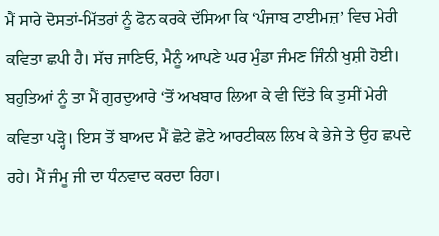ਮੈਂ ਸਾਰੇ ਦੋਸਤਾਂ-ਮਿੱਤਰਾਂ ਨੂੰ ਫੋਨ ਕਰਕੇ ਦੱਸਿਆ ਕਿ ‘ਪੰਜਾਬ ਟਾਈਮਜ਼’ ਵਿਚ ਮੇਰੀ ਕਵਿਤਾ ਛਪੀ ਹੈ। ਸੱਚ ਜਾਣਿਓ, ਮੈਨੂੰ ਆਪਣੇ ਘਰ ਮੁੰਡਾ ਜੰਮਣ ਜਿੰਨੀ ਖੁਸ਼ੀ ਹੋਈ। ਬਹੁਤਿਆਂ ਨੂੰ ਤਾ ਮੈਂ ਗੁਰਦੁਆਰੇ ‘ਤੋਂ ਅਖਬਾਰ ਲਿਆ ਕੇ ਵੀ ਦਿੱਤੇ ਕਿ ਤੁਸੀਂ ਮੇਰੀ ਕਵਿਤਾ ਪੜ੍ਹੋ। ਇਸ ਤੋਂ ਬਾਅਦ ਮੈਂ ਛੋਟੇ ਛੋਟੇ ਆਰਟੀਕਲ ਲਿਖ ਕੇ ਭੇਜੇ ਤੇ ਉਹ ਛਪਦੇ ਰਹੇ। ਮੈਂ ਜੰਮੂ ਜੀ ਦਾ ਧੰਨਵਾਦ ਕਰਦਾ ਰਿਹਾ।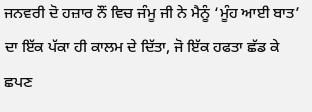ਜਨਵਰੀ ਦੋ ਹਜ਼ਾਰ ਨੌਂ ਵਿਚ ਜੰਮੂ ਜੀ ਨੇ ਮੈਨੂੰ ‘ਮੂੰਹ ਆਈ ਬਾਤ’ ਦਾ ਇੱਕ ਪੱਕਾ ਹੀ ਕਾਲਮ ਦੇ ਦਿੱਤਾ, ਜੋ ਇੱਕ ਹਫਤਾ ਛੱਡ ਕੇ ਛਪਣ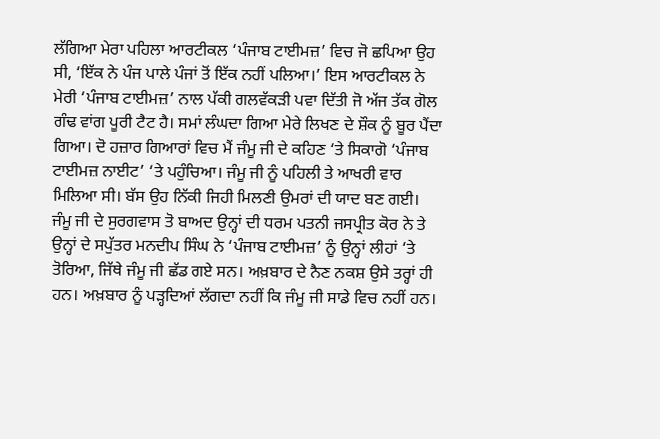ਲੱਗਿਆ ਮੇਰਾ ਪਹਿਲਾ ਆਰਟੀਕਲ ‘ਪੰਜਾਬ ਟਾਈਮਜ਼’ ਵਿਚ ਜੋ ਛਪਿਆ ਉਹ ਸੀ, ‘ਇੱਕ ਨੇ ਪੰਜ ਪਾਲੇ ਪੰਜਾਂ ਤੋਂ ਇੱਕ ਨਹੀਂ ਪਲਿਆ।’ ਇਸ ਆਰਟੀਕਲ ਨੇ ਮੇਰੀ ‘ਪੰਜਾਬ ਟਾਈਮਜ਼’ ਨਾਲ ਪੱਕੀ ਗਲਵੱਕੜੀ ਪਵਾ ਦਿੱਤੀ ਜੋ ਅੱਜ ਤੱਕ ਗੋਲ ਗੰਢ ਵਾਂਗ ਪੂਰੀ ਟੈਟ ਹੈ। ਸਮਾਂ ਲੰਘਦਾ ਗਿਆ ਮੇਰੇ ਲਿਖਣ ਦੇ ਸ਼ੌਕ ਨੂੰ ਬੂਰ ਪੈਂਦਾ ਗਿਆ। ਦੋ ਹਜ਼ਾਰ ਗਿਆਰਾਂ ਵਿਚ ਮੈਂ ਜੰਮੂ ਜੀ ਦੇ ਕਹਿਣ ‘ਤੇ ਸਿਕਾਗੋ ‘ਪੰਜਾਬ ਟਾਈਮਜ਼ ਨਾਈਟ’ ‘ਤੇ ਪਹੁੰਚਿਆ। ਜੰਮੂ ਜੀ ਨੂੰ ਪਹਿਲੀ ਤੇ ਆਖਰੀ ਵਾਰ ਮਿਲਿਆ ਸੀ। ਬੱਸ ਉਹ ਨਿੱਕੀ ਜਿਹੀ ਮਿਲਣੀ ਉਮਰਾਂ ਦੀ ਯਾਦ ਬਣ ਗਈ।
ਜੰਮੂ ਜੀ ਦੇ ਸੁਰਗਵਾਸ ਤੋ ਬਾਅਦ ਉਨ੍ਹਾਂ ਦੀ ਧਰਮ ਪਤਨੀ ਜਸਪ੍ਰੀਤ ਕੋਰ ਨੇ ਤੇ ਉਨ੍ਹਾਂ ਦੇ ਸਪੁੱਤਰ ਮਨਦੀਪ ਸਿੰਘ ਨੇ ‘ਪੰਜਾਬ ਟਾਈਮਜ਼’ ਨੂੰ ਉਨ੍ਹਾਂ ਲੀਹਾਂ ‘ਤੇ ਤੋਰਿਆ, ਜਿੱਥੇ ਜੰਮੂ ਜੀ ਛੱਡ ਗਏ ਸਨ। ਅਖ਼ਬਾਰ ਦੇ ਨੈਣ ਨਕਸ਼ ਉਸੇ ਤਰ੍ਹਾਂ ਹੀ ਹਨ। ਅਖ਼ਬਾਰ ਨੂੰ ਪੜ੍ਹਦਿਆਂ ਲੱਗਦਾ ਨਹੀਂ ਕਿ ਜੰਮੂ ਜੀ ਸਾਡੇ ਵਿਚ ਨਹੀਂ ਹਨ।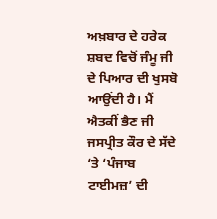ਅਖ਼ਬਾਰ ਦੇ ਹਰੇਕ ਸ਼ਬਦ ਵਿਚੋਂ ਜੰਮੂ ਜੀ ਦੇ ਪਿਆਰ ਦੀ ਖੁਸਬੋ ਆਉਂਦੀ ਹੈ। ਮੈਂ ਐਤਕੀਂ ਭੈਣ ਜੀ ਜਸਪ੍ਰੀਤ ਕੌਰ ਦੇ ਸੱਦੇ ‘ਤੇ ‘ਪੰਜਾਬ ਟਾਈਮਜ਼’ ਦੀ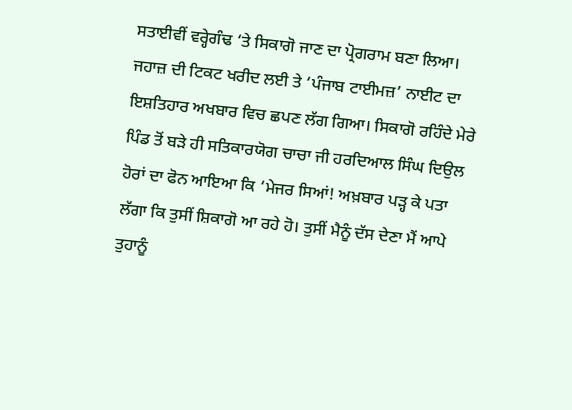ਸਤਾਈਵੀਂ ਵਰ੍ਹੇਗੰਢ ‘ਤੇ ਸਿਕਾਗੋ ਜਾਣ ਦਾ ਪ੍ਰੋਗਰਾਮ ਬਣਾ ਲਿਆ।
ਜਹਾਜ਼ ਦੀ ਟਿਕਟ ਖਰੀਦ ਲਈ ਤੇ ‘ਪੰਜਾਬ ਟਾਈਮਜ਼’ ਨਾਈਟ ਦਾ ਇਸ਼ਤਿਹਾਰ ਅਖਬਾਰ ਵਿਚ ਛਪਣ ਲੱਗ ਗਿਆ। ਸਿਕਾਗੋ ਰਹਿੰਦੇ ਮੇਰੇ ਪਿੰਡ ਤੋਂ ਬੜੇ ਹੀ ਸਤਿਕਾਰਯੋਗ ਚਾਚਾ ਜੀ ਹਰਦਿਆਲ ਸਿੰਘ ਦਿਉਲ ਹੋਰਾਂ ਦਾ ਫੋਨ ਆਇਆ ਕਿ ‘ਮੇਜਰ ਸਿਆਂ! ਅਖ਼ਬਾਰ ਪੜ੍ਹ ਕੇ ਪਤਾ ਲੱਗਾ ਕਿ ਤੁਸੀਂ ਸ਼ਿਕਾਗੋ ਆ ਰਹੇ ਹੋ। ਤੁਸੀਂ ਮੈਨੂੰ ਦੱਸ ਦੇਣਾ ਮੈਂ ਆਪੇ ਤੁਹਾਨੂੰ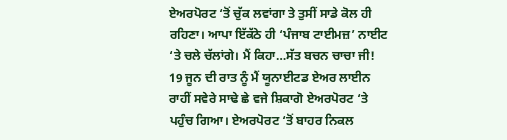ਏਅਰਪੋਰਟ ‘ਤੋਂ ਚੁੱਕ ਲਵਾਂਗਾ ਤੇ ਤੁਸੀਂ ਸਾਡੇ ਕੋਲ ਹੀ ਰਹਿਣਾ। ਆਪਾ ਇੱਕੱਠੇ ਹੀ ‘ਪੰਜਾਬ ਟਾਈਮਜ਼’ ਨਾਈਟ ‘ਤੇ ਚਲੇ ਚੱਲਾਂਗੇ। ਮੈਂ ਕਿਹਾ…ਸੱਤ ਬਚਨ ਚਾਚਾ ਜੀ!
19 ਜੂਨ ਦੀ ਰਾਤ ਨੂੰ ਮੈਂ ਯੂਨਾਈਟਡ ਏਅਰ ਲਾਈਨ ਰਾਹੀਂ ਸਵੇਰੇ ਸਾਢੇ ਛੇ ਵਜੇ ਸ਼ਿਕਾਗੋ ਏਅਰਪੋਰਟ ‘ਤੇ ਪਹੁੰਚ ਗਿਆ। ਏਅਰਪੋਰਟ ‘ਤੋਂ ਬਾਹਰ ਨਿਕਲ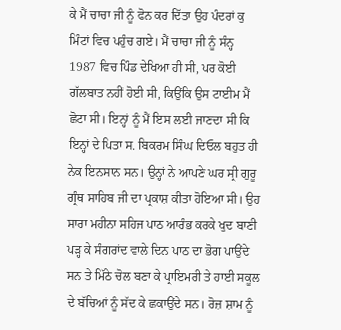ਕੇ ਮੈਂ ਚਾਚਾ ਜੀ ਨੂੰ ਫੋਨ ਕਰ ਦਿੱਤਾ ਉਹ ਪੰਦਰਾਂ ਕੁ ਮਿੰਟਾਂ ਵਿਚ ਪਹੁੰਚ ਗਏ। ਮੈਂ ਚਾਚਾ ਜੀ ਨੂੰ ਸੰਨ੍ਹ 1987 ਵਿਚ ਪਿੰਡ ਦੇਖਿਆ ਹੀ ਸੀ, ਪਰ ਕੋਈ ਗੱਲਬਾਤ ਨਹੀਂ ਹੋਈ ਸੀ, ਕਿਉਂਕਿ ਉਸ ਟਾਈਮ ਮੈਂ ਛੋਟਾ ਸੀ। ਇਨ੍ਹਾਂ ਨੂੰ ਮੈਂ ਇਸ ਲਈ ਜਾਣਦਾ ਸੀ ਕਿ ਇਨ੍ਹਾਂ ਦੇ ਪਿਤਾ ਸ. ਬਿਕਰਮ ਸਿੰਘ ਦਿਓਲ ਬਹੁਤ ਹੀ ਨੇਕ ਇਨਸਾਨ ਸਨ। ਉਨ੍ਹਾਂ ਨੇ ਆਪਣੇ ਘਰ ਸ੍ਰੀ ਗੁਰੂ ਗ੍ਰੰਥ ਸਾਹਿਬ ਜੀ ਦਾ ਪ੍ਰਕਾਸ਼ ਕੀਤਾ ਹੋਇਆ ਸੀ। ਉਹ ਸਾਰਾ ਮਹੀਨਾ ਸਹਿਜ ਪਾਠ ਆਰੰਭ ਕਰਕੇ ਖੁਦ ਬਾਣੀ ਪੜ੍ਹ ਕੇ ਸੰਗਰਾਂਦ ਵਾਲੇ ਦਿਨ ਪਾਠ ਦਾ ਭੋਗ ਪਾਉਂਦੇ ਸਨ ਤੇ ਮਿੱਠੇ ਚੋਲ ਬਣਾ ਕੇ ਪ੍ਰਾਇਮਰੀ ਤੇ ਹਾਈ ਸਕੂਲ ਦੇ ਬੱਚਿਆਂ ਨੂੰ ਸੱਦ ਕੇ ਛਕਾਉਂਦੇ ਸਨ। ਰੋਜ਼ ਸ਼ਾਮ ਨੂੰ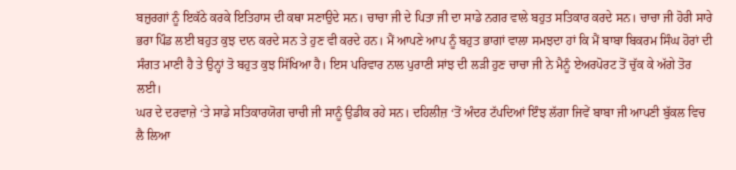ਬਜ਼ੁਰਗਾਂ ਨੂੰ ਇਕੱਠੇ ਕਰਕੇ ਇਤਿਹਾਸ ਦੀ ਕਥਾ ਸਣਾਉਦੇ ਸਨ। ਚਾਚਾ ਜੀ ਦੇ ਪਿਤਾ ਜੀ ਦਾ ਸਾਡੇ ਨਗਰ ਵਾਲੇ ਬਹੁਤ ਸਤਿਕਾਰ ਕਰਦੇ ਸਨ। ਚਾਚਾ ਜੀ ਹੋਰੀ ਸਾਰੇ ਭਰਾ ਪਿੰਡ ਲਈ ਬਹੁਤ ਕੁਝ ਦਾਨ ਕਰਦੇ ਸਨ ਤੇ ਹੁਣ ਵੀ ਕਰਦੇ ਹਨ। ਮੈਂ ਆਪਣੇ ਆਪ ਨੂੰ ਬਹੁਤ ਭਾਗਾਂ ਵਾਲਾ ਸਮਝਦਾ ਹਾਂ ਕਿ ਮੈਂ ਬਾਬਾ ਬਿਕਰਮ ਸਿੰਘ ਹੋਰਾਂ ਦੀ ਸੰਗਤ ਮਾਣੀ ਹੈ ਤੇ ਉਨ੍ਹਾਂ ਤੋ ਬਹੁਤ ਕੁਝ ਸਿੱਖਿਆ ਹੈ। ਇਸ ਪਰਿਵਾਰ ਨਾਲ ਪੁਰਾਣੀ ਸਾਂਝ ਦੀ ਲੜੀ ਹੁਣ ਚਾਚਾ ਜੀ ਨੇ ਮੈਨੂੰ ਏਅਰਪੋਰਟ ਤੋਂ ਚੁੱਕ ਕੇ ਅੱਗੇ ਤੋਰ ਲਈ।
ਘਰ ਦੇ ਦਰਵਾਜ਼ੇ ‘ਤੇ ਸਾਡੇ ਸਤਿਕਾਰਯੋਗ ਚਾਚੀ ਜੀ ਸਾਨੂੰ ਉਡੀਕ ਰਹੇ ਸਨ। ਦਹਿਲੀਜ਼ ‘ਤੋਂ ਅੰਦਰ ਟੱਪਦਿਆਂ ਇੰਝ ਲੱਗਾ ਜਿਵੇਂ ਬਾਬਾ ਜੀ ਆਪਣੀ ਬੁੱਕਲ ਵਿਚ ਲੈ ਲਿਆ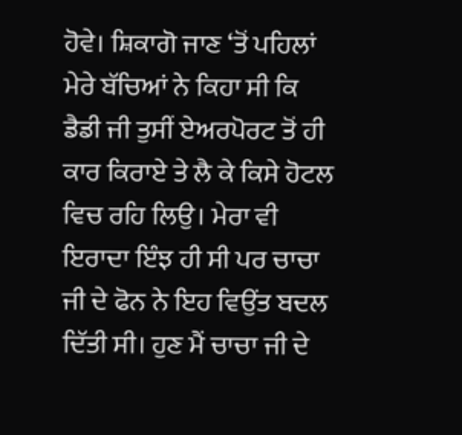ਹੋਵੇ। ਸ਼ਿਕਾਗੋ ਜਾਣ ‘ਤੋਂ ਪਹਿਲਾਂ ਮੇਰੇ ਬੱਚਿਆਂ ਨੇ ਕਿਹਾ ਸੀ ਕਿ ਡੈਡੀ ਜੀ ਤੁਸੀਂ ਏਅਰਪੋਰਟ ਤੋਂ ਹੀ ਕਾਰ ਕਿਰਾਏ ਤੇ ਲੈ ਕੇ ਕਿਸੇ ਹੋਟਲ ਵਿਚ ਰਹਿ ਲਿਉ। ਮੇਰਾ ਵੀ ਇਰਾਦਾ ਇੰਝ ਹੀ ਸੀ ਪਰ ਚਾਚਾ ਜੀ ਦੇ ਫੋਨ ਨੇ ਇਹ ਵਿਉਂਤ ਬਦਲ ਦਿੱਤੀ ਸੀ। ਹੁਣ ਮੈਂ ਚਾਚਾ ਜੀ ਦੇ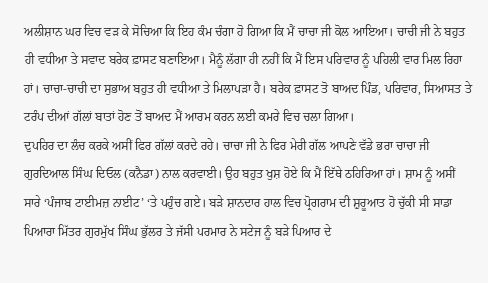ਅਲੀਸ਼ਾਨ ਘਰ ਵਿਚ ਵੜ ਕੇ ਸੋਚਿਆ ਕਿ ਇਹ ਕੰਮ ਚੰਗਾ ਹੋ ਗਿਆ ਕਿ ਮੈਂ ਚਾਚਾ ਜੀ ਕੋਲ ਆਇਆ। ਚਾਚੀ ਜੀ ਨੇ ਬਹੁਤ ਹੀ ਵਧੀਆ ਤੇ ਸਵਾਦ ਬਰੇਕ ਫ਼ਾਸਟ ਬਣਾਇਆ। ਮੈਨੂੰ ਲੱਗਾ ਹੀ ਨਹੀਂ ਕਿ ਮੈਂ ਇਸ ਪਰਿਵਾਰ ਨੂੰ ਪਹਿਲੀ ਵਾਰ ਮਿਲ ਰਿਹਾ ਹਾਂ। ਚਾਚਾ-ਚਾਚੀ ਦਾ ਸੁਭਾਅ ਬਹੁਤ ਹੀ ਵਧੀਆ ਤੇ ਮਿਲਾਪੜਾ ਹੈ। ਬਰੇਕ ਫ਼ਾਸਟ ਤੋ ਬਾਅਦ ਪਿੰਡ, ਪਰਿਵਾਰ, ਸਿਆਸਤ ਤੇ ਟਰੰਪ ਦੀਆਂ ਗੱਲਾਂ ਬਾਤਾਂ ਹੋਣ ਤੋਂ ਬਾਅਦ ਮੈਂ ਆਰਮ ਕਰਨ ਲਈ ਕਮਰੇ ਵਿਚ ਚਲਾ ਗਿਆ।
ਦੁਪਹਿਰ ਦਾ ਲੰਚ ਕਰਕੇ ਅਸੀਂ ਫਿਰ ਗੱਲਾਂ ਕਰਦੇ ਰਹੇ। ਚਾਚਾ ਜੀ ਨੇ ਫਿਰ ਮੇਰੀ ਗੱਲ ਆਪਣੇ ਵੱਡੇ ਭਰਾ ਚਾਚਾ ਜੀ ਗੁਰਦਿਆਲ ਸਿੰਘ ਦਿਓਲ (ਕਨੈਡਾ) ਨਾਲ ਕਰਵਾਈ। ਉਹ ਬਹੁਤ ਖੁਸ਼ ਹੋਏ ਕਿ ਮੈਂ ਇੱਥੇ ਠਹਿਰਿਆ ਹਾਂ। ਸ਼ਾਮ ਨੂੰ ਅਸੀਂ ਸਾਰੇ ‘ਪੰਜਾਬ ਟਾਈਮਜ਼ ਨਾਈਟ’ ‘ਤੇ ਪਹੁੰਚ ਗਏ। ਬੜੇ ਸ਼ਾਨਦਾਰ ਹਾਲ ਵਿਚ ਪ੍ਰੋਗਰਾਮ ਦੀ ਸ਼ੁਰੂਆਤ ਹੋ ਚੁੱਕੀ ਸੀ ਸਾਡਾ ਪਿਆਰਾ ਮਿੱਤਰ ਗੁਰਮੁੱਖ ਸਿੰਘ ਭੁੱਲਰ ਤੇ ਜੱਸੀ ਪਰਮਾਰ ਨੇ ਸਟੇਜ ਨੂੰ ਬੜੇ ਪਿਆਰ ਦੇ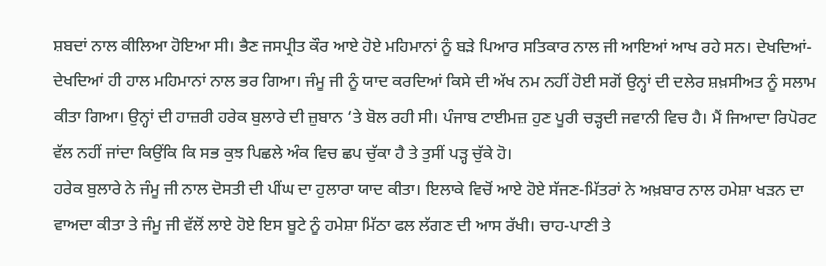ਸ਼ਬਦਾਂ ਨਾਲ ਕੀਲਿਆ ਹੋਇਆ ਸੀ। ਭੈਣ ਜਸਪ੍ਰੀਤ ਕੌਰ ਆਏ ਹੋਏ ਮਹਿਮਾਨਾਂ ਨੂੰ ਬੜੇ ਪਿਆਰ ਸਤਿਕਾਰ ਨਾਲ ਜੀ ਆਇਆਂ ਆਖ ਰਹੇ ਸਨ। ਦੇਖਦਿਆਂ-ਦੇਖਦਿਆਂ ਹੀ ਹਾਲ ਮਹਿਮਾਨਾਂ ਨਾਲ ਭਰ ਗਿਆ। ਜੰਮੂ ਜੀ ਨੂੰ ਯਾਦ ਕਰਦਿਆਂ ਕਿਸੇ ਦੀ ਅੱਖ ਨਮ ਨਹੀਂ ਹੋਈ ਸਗੋਂ ਉਨ੍ਹਾਂ ਦੀ ਦਲੇਰ ਸ਼ਖ਼ਸੀਅਤ ਨੂੰ ਸਲਾਮ ਕੀਤਾ ਗਿਆ। ਉਨ੍ਹਾਂ ਦੀ ਹਾਜ਼ਰੀ ਹਰੇਕ ਬੁਲਾਰੇ ਦੀ ਜ਼ੁਬਾਨ ‘ਤੇ ਬੋਲ ਰਹੀ ਸੀ। ਪੰਜਾਬ ਟਾਈਮਜ਼ ਹੁਣ ਪੂਰੀ ਚੜ੍ਹਦੀ ਜਵਾਨੀ ਵਿਚ ਹੈ। ਮੈਂ ਜਿਆਦਾ ਰਿਪੋਰਟ ਵੱਲ ਨਹੀਂ ਜਾਂਦਾ ਕਿਉਂਕਿ ਕਿ ਸਭ ਕੁਝ ਪਿਛਲੇ ਅੰਕ ਵਿਚ ਛਪ ਚੁੱਕਾ ਹੈ ਤੇ ਤੁਸੀਂ ਪੜ੍ਹ ਚੁੱਕੇ ਹੋ।
ਹਰੇਕ ਬੁਲਾਰੇ ਨੇ ਜੰਮੂ ਜੀ ਨਾਲ ਦੋਸਤੀ ਦੀ ਪੀਂਘ ਦਾ ਹੁਲਾਰਾ ਯਾਦ ਕੀਤਾ। ਇਲਾਕੇ ਵਿਚੋਂ ਆਏ ਹੋਏ ਸੱਜਣ-ਮਿੱਤਰਾਂ ਨੇ ਅਖ਼ਬਾਰ ਨਾਲ ਹਮੇਸ਼ਾ ਖੜਨ ਦਾ ਵਾਅਦਾ ਕੀਤਾ ਤੇ ਜੰਮੂ ਜੀ ਵੱਲੋਂ ਲਾਏ ਹੋਏ ਇਸ ਬੂਟੇ ਨੂੰ ਹਮੇਸ਼ਾ ਮਿੱਠਾ ਫਲ ਲੱਗਣ ਦੀ ਆਸ ਰੱਖੀ। ਚਾਹ-ਪਾਣੀ ਤੇ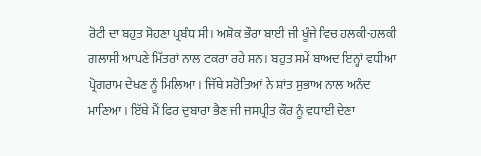ਰੋਟੀ ਦਾ ਬਹੁਤ ਸੋਹਣਾ ਪ੍ਰਬੰਧ ਸੀ। ਅਸ਼ੋਕ ਭੌਰਾ ਬਾਈ ਜੀ ਖੂੰਜੇ ਵਿਚ ਹਲਕੀ-ਹਲਕੀ ਗਲਾਸੀ ਆਪਣੇ ਮਿੱਤਰਾਂ ਨਾਲ ਟਕਰਾ ਰਹੇ ਸਨ। ਬਹੁਤ ਸਮੇਂ ਬਾਅਦ ਇਨ੍ਹਾਂ ਵਧੀਆ ਪ੍ਰੋਗਰਾਮ ਦੇਖਣ ਨੂੰ ਮਿਲਿਆ। ਜਿੱਥੇ ਸਰੋਤਿਆਂ ਨੇ ਸ਼ਾਂਤ ਸੁਭਾਅ ਨਾਲ ਅਨੰਦ ਮਾਣਿਆ। ਇੱਥੇ ਮੈਂ ਫਿਰ ਦੁਬਾਰਾ ਭੈਣ ਜੀ ਜਸਪ੍ਰੀਤ ਕੌਰ ਨੂੰ ਵਧਾਈ ਦੇਣਾ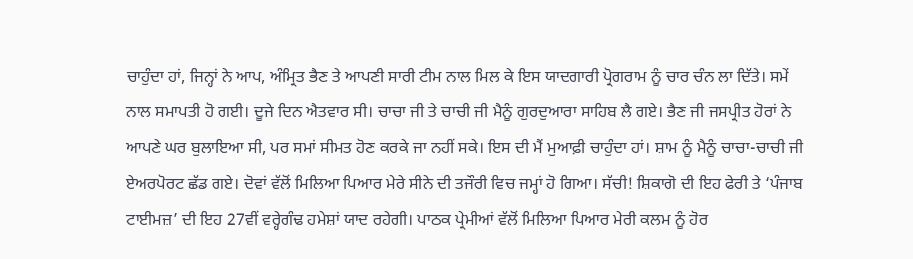ਚਾਹੁੰਦਾ ਹਾਂ, ਜਿਨ੍ਹਾਂ ਨੇ ਆਪ, ਅੰਮ੍ਰਿਤ ਭੈਣ ਤੇ ਆਪਣੀ ਸਾਰੀ ਟੀਮ ਨਾਲ ਮਿਲ ਕੇ ਇਸ ਯਾਦਗਾਰੀ ਪ੍ਰੋਗਰਾਮ ਨੂੰ ਚਾਰ ਚੰਨ ਲਾ ਦਿੱਤੇ। ਸਮੇਂ ਨਾਲ ਸਮਾਪਤੀ ਹੋ ਗਈ। ਦੂਜੇ ਦਿਨ ਐਤਵਾਰ ਸੀ। ਚਾਚਾ ਜੀ ਤੇ ਚਾਚੀ ਜੀ ਮੈਨੂੰ ਗੁਰਦੁਆਰਾ ਸਾਹਿਬ ਲੈ ਗਏ। ਭੈਣ ਜੀ ਜਸਪ੍ਰੀਤ ਹੋਰਾਂ ਨੇ ਆਪਣੇ ਘਰ ਬੁਲਾਇਆ ਸੀ, ਪਰ ਸਮਾਂ ਸੀਮਤ ਹੋਣ ਕਰਕੇ ਜਾ ਨਹੀਂ ਸਕੇ। ਇਸ ਦੀ ਮੈਂ ਮੁਆਫ਼ੀ ਚਾਹੁੰਦਾ ਹਾਂ। ਸ਼ਾਮ ਨੂੰ ਮੈਨੂੰ ਚਾਚਾ-ਚਾਚੀ ਜੀ ਏਅਰਪੋਰਟ ਛੱਡ ਗਏ। ਦੋਵਾਂ ਵੱਲੋਂ ਮਿਲਿਆ ਪਿਆਰ ਮੇਰੇ ਸੀਨੇ ਦੀ ਤਜੌਰੀ ਵਿਚ ਜਮ੍ਹਾਂ ਹੋ ਗਿਆ। ਸੱਚੀ! ਸ਼ਿਕਾਗੋ ਦੀ ਇਹ ਫੇਰੀ ਤੇ ‘ਪੰਜਾਬ ਟਾਈਮਜ਼’ ਦੀ ਇਹ 27ਵੀਂ ਵਰ੍ਹੇਗੰਢ ਹਮੇਸ਼ਾਂ ਯਾਦ ਰਹੇਗੀ। ਪਾਠਕ ਪ੍ਰੇਮੀਆਂ ਵੱਲੋਂ ਮਿਲਿਆ ਪਿਆਰ ਮੇਰੀ ਕਲਮ ਨੂੰ ਹੋਰ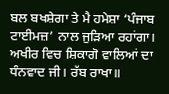ਬਲ ਬਖਸ਼ੇਗਾ ਤੇ ਮੈ ਹਮੇਸ਼ਾ ‘ਪੰਜਾਬ ਟਾਈਮਜ਼’ ਨਾਲ ਜੁੜਿਆ ਰਹਾਂਗਾ। ਅਖੀਰ ਵਿਚ ਸ਼ਿਕਾਗੋ ਵਾਲਿਆਂ ਦਾ ਧੰਨਵਾਦ ਜੀ। ਰੱਬ ਰਾਖਾ॥